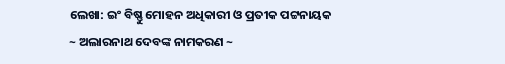ଲେଖା: ଇଂ ବିଷ୍ଣୁ ମୋହନ ଅଧିକାରୀ ଓ ପ୍ରତୀକ ପଟ୍ଟନାୟକ
~ ଅଲାରନାଥ ଦେବଙ୍କ ନାମକରଣ ~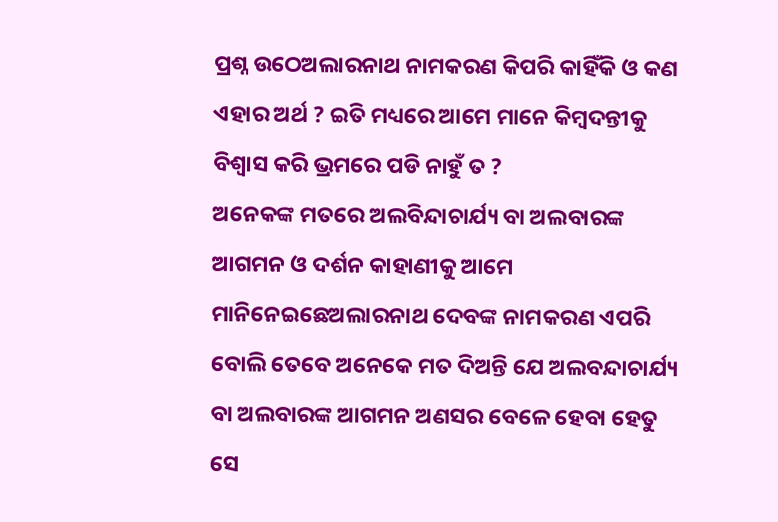ପ୍ରଶ୍ନ ଉଠେଅଲାରନାଥ ନାମକରଣ କିପରି କାହିଁକି ଓ କଣ ଏହାର ଅର୍ଥ ? ଇତି ମଧ୍ୟରେ ଆମେ ମାନେ କିମ୍ବଦନ୍ତୀକୁ ବିଶ୍ୱାସ କରି ଭ୍ରମରେ ପଡି ନାହୁଁ ତ ?
ଅନେକଙ୍କ ମତରେ ଅଲବିନ୍ଦାଚାର୍ଯ୍ୟ ବା ଅଲବାରଙ୍କ ଆଗମନ ଓ ଦର୍ଶନ କାହାଣୀକୁ ଆମେ ମାନିନେଇଛେଅଲାରନାଥ ଦେବଙ୍କ ନାମକରଣ ଏପରି ବୋଲି ତେବେ ଅନେକେ ମତ ଦିଅନ୍ତି ଯେ ଅଲବନ୍ଦାଚାର୍ଯ୍ୟ ବା ଅଲବାରଙ୍କ ଆଗମନ ଅଣସର ବେଳେ ହେବା ହେତୁ ସେ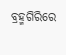ବ୍ରହ୍ମଗିରିରେ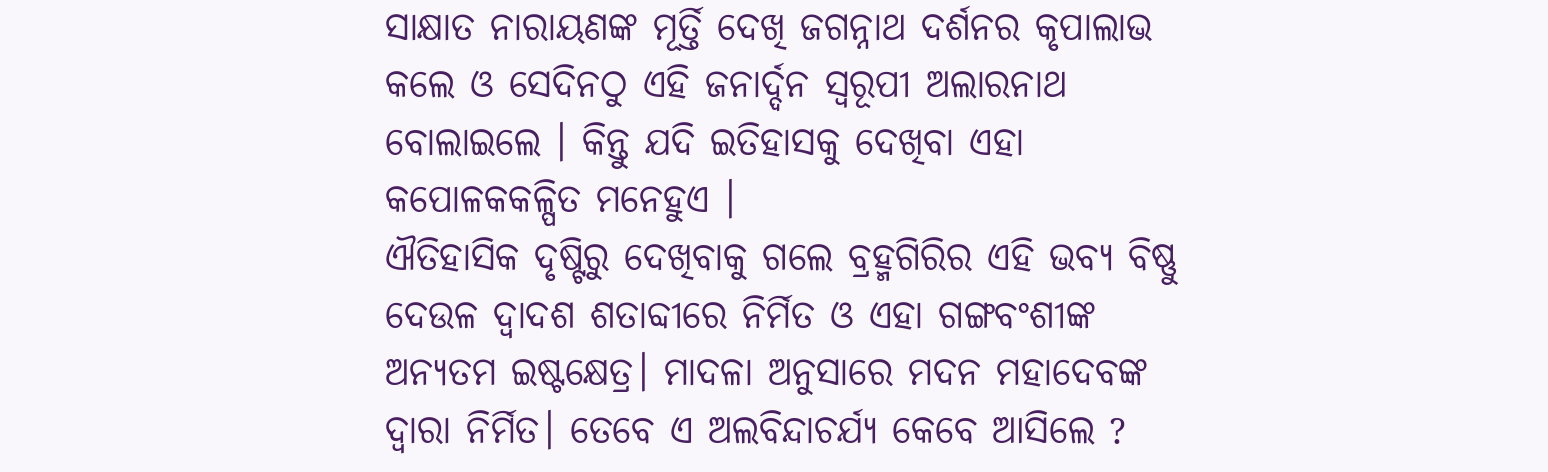ସାକ୍ଷାତ ନାରାୟଣଙ୍କ ମୂର୍ତ୍ତି ଦେଖି ଜଗନ୍ନାଥ ଦର୍ଶନର କୃପାଲାଭ କଲେ ଓ ସେଦିନଠୁ ଏହି ଜନାର୍ଦ୍ଦନ ସ୍ୱରୂପୀ ଅଲାରନାଥ ବୋଲାଇଲେ । କିନ୍ତୁ ଯଦି ଇତିହାସକୁ ଦେଖିବା ଏହା କପୋଳକକଳ୍ପିତ ମନେହୁଏ ।
ଐତିହାସିକ ଦୃଷ୍ଟିରୁ ଦେଖିବାକୁ ଗଲେ ବ୍ରହ୍ମଗିରିର ଏହି ଭବ୍ୟ ବିଷ୍ଣୁ ଦେଉଳ ଦ୍ୱାଦଶ ଶତାବ୍ଦୀରେ ନିର୍ମିତ ଓ ଏହା ଗଙ୍ଗବଂଶୀଙ୍କ ଅନ୍ୟତମ ଇଷ୍ଟକ୍ଷେତ୍ର। ମାଦଳା ଅନୁସାରେ ମଦନ ମହାଦେବଙ୍କ ଦ୍ଵାରା ନିର୍ମିତ। ତେବେ ଏ ଅଲବିନ୍ଦାଚର୍ଯ୍ୟ କେବେ ଆସିଲେ ?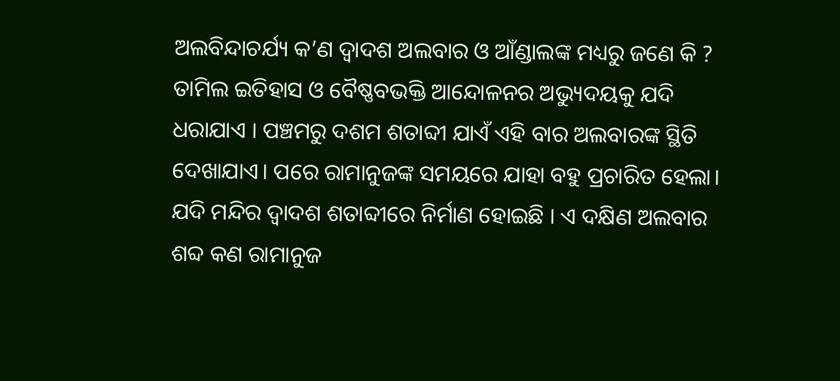ଅଲବିନ୍ଦାଚର୍ଯ୍ୟ କ’ଣ ଦ୍ୱାଦଶ ଅଲବାର ଓ ଆଁଣ୍ଡାଲଙ୍କ ମଧ୍ୟରୁ ଜଣେ କି ? ତାମିଲ ଇତିହାସ ଓ ବୈଷ୍ଣବଭକ୍ତି ଆନ୍ଦୋଳନର ଅଭ୍ୟୁଦୟକୁ ଯଦି ଧରାଯାଏ । ପଞ୍ଚମରୁ ଦଶମ ଶତାବ୍ଦୀ ଯାଏଁ ଏହି ବାର ଅଲବାରଙ୍କ ସ୍ଥିତି ଦେଖାଯାଏ। ପରେ ରାମାନୁଜଙ୍କ ସମୟରେ ଯାହା ବହୁ ପ୍ରଚାରିତ ହେଲା। ଯଦି ମନ୍ଦିର ଦ୍ୱାଦଶ ଶତାବ୍ଦୀରେ ନିର୍ମାଣ ହୋଇଛି । ଏ ଦକ୍ଷିଣ ଅଲବାର ଶବ୍ଦ କଣ ରାମାନୁଜ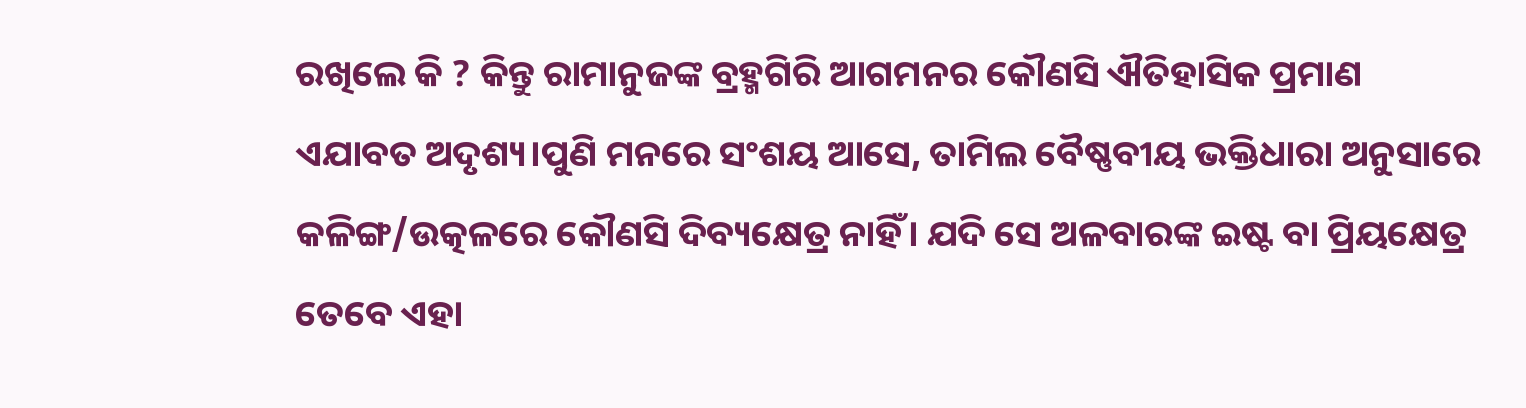ରଖିଲେ କି ? କିନ୍ତୁ ରାମାନୁଜଙ୍କ ବ୍ରହ୍ମଗିରି ଆଗମନର କୌଣସି ଐତିହାସିକ ପ୍ରମାଣ ଏଯାବତ ଅଦୃଶ୍ୟ।ପୁଣି ମନରେ ସଂଶୟ ଆସେ, ତାମିଲ ବୈଷ୍ଣବୀୟ ଭକ୍ତିଧାରା ଅନୁସାରେ କଳିଙ୍ଗ/ଉତ୍କଳରେ କୌଣସି ଦିବ୍ୟକ୍ଷେତ୍ର ନାହିଁ। ଯଦି ସେ ଅଳବାରଙ୍କ ଇଷ୍ଟ ବା ପ୍ରିୟକ୍ଷେତ୍ର ତେବେ ଏହା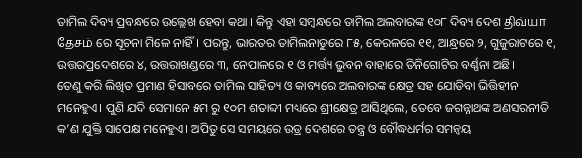ତାମିଲ ଦିବ୍ୟ ପ୍ରବନ୍ଧରେ ଉଲ୍ଲେଖ ହେବା କଥା । କିନ୍ତୁ ଏହା ସମ୍ବନ୍ଧରେ ତାମିଲ ଅଲବାରଙ୍କ ୧୦୮ ଦିବ୍ୟ ଦେଶ திவ்யா தேசம் ରେ ସୂଚନା ମିଳେ ନାହିଁ। ପରନ୍ତୁ, ଭାରତର ତାମିଲନାଡୁରେ ୮୫, କେରଳରେ ୧୧, ଆନ୍ଧ୍ରରେ ୨, ଗୁଜୁରାଟରେ ୧, ଉତ୍ତରପ୍ରଦେଶରେ ୪, ଉତ୍ତରାଖଣ୍ଡରେ ୩, ନେପାଳରେ ୧ ଓ ମର୍ତ୍ତ୍ୟ ଭୁବନ ବାହାରେ ତିନିଗୋଟିର ବର୍ଣ୍ଣନା ଅଛି।
ତେଣୁ କରି ଲିଖିତ ପ୍ରମାଣ ହିସାବରେ ତାମିଲ ସାହିତ୍ୟ ଓ କାବ୍ୟରେ ଅଲବାରଙ୍କ କ୍ଷେତ୍ର ସହ ଯୋଡିବା ଭିତ୍ତିହୀନ ମନେହୁଏ। ପୁଣି ଯଦି ସେମାନେ ୫ମ ରୁ ୧୦ମ ଶତାବ୍ଦୀ ମଧ୍ୟରେ ଶ୍ରୀକ୍ଷେତ୍ର ଆସିଥିଲେ, ତେବେ ଜଗନ୍ନାଥଙ୍କ ଅଣସରନୀତି କ’ଣ ଯୁକ୍ତି ସାପେକ୍ଷ ମନେହୁଏ। ଅପିତୁ ସେ ସମୟରେ ଉଡ୍ର ଦେଶରେ ତନ୍ତ୍ର ଓ ବୌଦ୍ଧଧର୍ମର ସମନ୍ୱୟ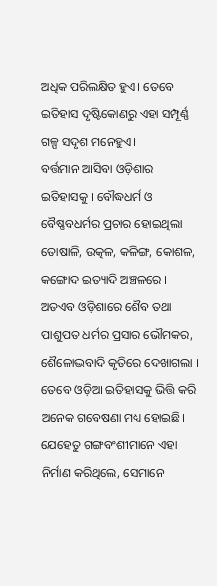ଅଧିକ ପରିଲକ୍ଷିତ ହୁଏ। ତେବେ ଇତିହାସ ଦୃଷ୍ଟିକୋଣରୁ ଏହା ସମ୍ପୂର୍ଣ୍ଣ ଗଳ୍ପ ସଦୃଶ ମନେହୁଏ।
ବର୍ତ୍ତମାନ ଆସିବା ଓଡ଼ିଶାର ଇତିହାସକୁ । ବୌଦ୍ଧଧର୍ମ ଓ ବୈଷ୍ଣବଧର୍ମର ପ୍ରଚାର ହୋଇଥିଲା ତୋଷାଳି, ଉତ୍କଳ, କଳିଙ୍ଗ, କୋଶଳ, କଙ୍ଗୋଦ ଇତ୍ୟାଦି ଅଞ୍ଚଳରେ । ଅତଏବ ଓଡ଼ିଶାରେ ଶୈବ ତଥା ପାଶୁପତ ଧର୍ମର ପ୍ରସାର ଭୌମକର, ଶୈଳୋଦ୍ଭବାଦି କୃତିରେ ଦେଖାଗଲା । ତେବେ ଓଡ଼ିଆ ଇତିହାସକୁ ଭିତ୍ତି କରି ଅନେକ ଗବେଷଣା ମଧ୍ୟ ହୋଇଛି। ଯେହେତୁ ଗଙ୍ଗବଂଶୀମାନେ ଏହା ନିର୍ମାଣ କରିଥିଲେ, ସେମାନେ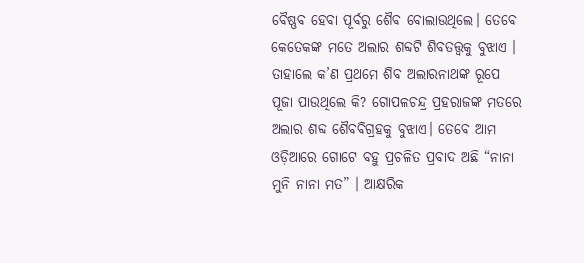ବୈଷ୍ଣବ ହେବା ପୂର୍ବରୁ ଶୈବ ବୋଲାଉଥିଲେ। ତେବେ କେତେକଙ୍କ ମତେ ଅଲାର ଶବ୍ଦଟି ଶିବତତ୍ତ୍ୱକୁ ବୁଝାଏ । ତାହାଲେ କ’ଣ ପ୍ରଥମେ ଶିବ ଅଲାରନାଥଙ୍କ ରୂପେ ପୂଜା ପାଉଥିଲେ କି? ଗୋପଳଚନ୍ଦ୍ର ପ୍ରହରାଜଙ୍କ ମତରେ ଅଲାର ଶବ୍ଦ ଶୈବବିଗ୍ରହକୁ ବୁଝାଏ। ତେବେ ଆମ ଓଡ଼ିଆରେ ଗୋଟେ ବହୁ ପ୍ରଚଳିତ ପ୍ରବାଦ ଅଛି “ନାନା ମୁନି ନାନା ମତ” । ଆକ୍ଷରିକ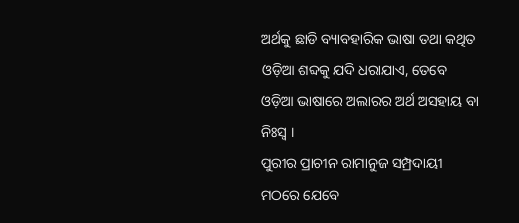ଅର୍ଥକୁ ଛାଡି ବ୍ୟାବହାରିକ ଭାଷା ତଥା କଥିତ ଓଡ଼ିଆ ଶବ୍ଦକୁ ଯଦି ଧରାଯାଏ, ତେବେ ଓଡ଼ିଆ ଭାଷାରେ ଅଲାରର ଅର୍ଥ ଅସହାୟ ବା ନିଃସ୍ୱ ।
ପୁରୀର ପ୍ରାଚୀନ ରାମାନୁଜ ସମ୍ପ୍ରଦାୟୀ ମଠରେ ଯେବେ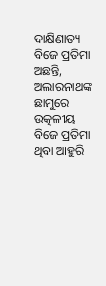ଦାକ୍ଷିଣାତ୍ୟ ବିଜେ ପ୍ରତିମା ଅଛନ୍ତି, ଅଲାରନାଥଙ୍କ ଛାମୁରେ ଉତ୍କଳୀୟ ବିଜେ ପ୍ରତିମା ଥିବା ଆହୁରି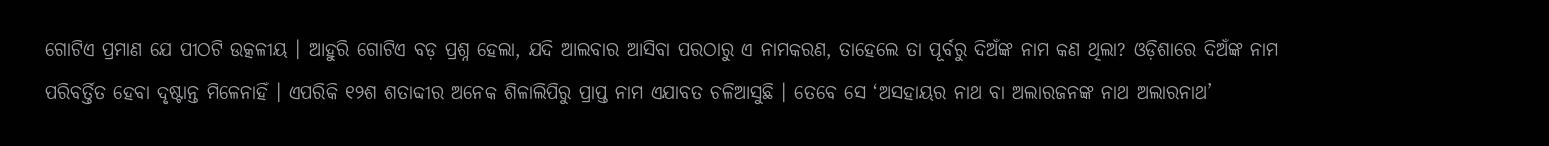ଗୋଟିଏ ପ୍ରମାଣ ଯେ ପୀଠଟି ଉତ୍କଳୀୟ । ଆହୁରି ଗୋଟିଏ ବଡ଼ ପ୍ରଶ୍ନ ହେଲା, ଯଦି ଆଲବାର ଆସିବା ପରଠାରୁ ଏ ନାମକରଣ, ତାହେଲେ ତା ପୂର୍ବରୁ ଦିଅଁଙ୍କ ନାମ କଣ ଥିଲା? ଓଡ଼ିଶାରେ ଦିଅଁଙ୍କ ନାମ ପରିବର୍ତ୍ତିତ ହେବା ଦୃଷ୍ଟାନ୍ତ ମିଳେନାହିଁ । ଏପରିକି ୧୨ଶ ଶତାବ୍ଦୀର ଅନେକ ଶିଳାଲିପିରୁ ପ୍ରାପ୍ତ ନାମ ଏଯାବତ ଚଳିଆସୁଛି । ତେବେ ସେ ‘ଅସହାୟର ନାଥ ବା ଅଲାରଜନଙ୍କ ନାଥ ଅଲାରନାଥ’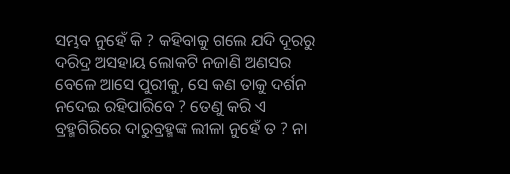ସମ୍ଭବ ନୁହେଁ କି ? କହିବାକୁ ଗଲେ ଯଦି ଦୂରରୁ ଦରିଦ୍ର ଅସହାୟ ଲୋକଟି ନଜାଣି ଅଣସର ବେଳେ ଆସେ ପୁରୀକୁ, ସେ କଣ ତାକୁ ଦର୍ଶନ ନଦେଇ ରହିପାରିବେ ? ତେଣୁ କରି ଏ ବ୍ରହ୍ମଗିରିରେ ଦାରୁବ୍ରହ୍ମଙ୍କ ଲୀଳା ନୁହେଁ ତ ? ନା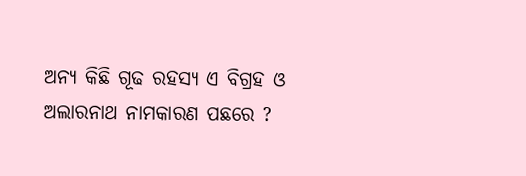ଅନ୍ୟ କିଛି ଗୂଢ ରହସ୍ୟ ଏ ବିଗ୍ରହ ଓ ଅଲାରନାଥ ନାମକାରଣ ପଛରେ ?